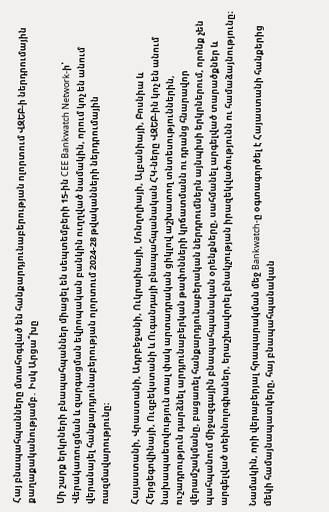Հայ բնապահպանները մտահոգված են հանքարդյունաբերության ոլորտում ՎԶԵԲ-ի ներդրումային քաղաքականությամբ․ Իսկ Արցա՞խը

Մի շարք երկրների բնապահպաններ միացել են սեպտեմբերի 15-ին CEE Bankwatch Network-ի՝ Վերակառուցման և զարգացման եվրոպական բանկին ուղղված նամակին, որում կոչ են անում վերանայել հանքարդյունաբերության ոլորտում 2024-28 թվականների ներդրումային ռազմավարությունը։

Հայաստանի, Վրաստանի, Ադրբեջանի, Ուկրաինայի, Մոնղոլիայի, Ալբանիայի, Բոսնիա և Հերցեգովինայի, Ուզբեկստանի և Ուգանդայի բնապահպանական ՀԿ-ները ՎԶԵԲ-ին կոչ են անում նախապաետվություն տալ փակ արտադրական ցիկլով աշխատող տնտեսություններին, ուշադրություն դարձնել արդյունաբերկան թափոնների կրճատմանն ու դրանց հնարավոր վերամշակմանը, բացառել հանքարդյունաբերական ներդրումներն այնպիսի երկրներում, որոնք չեն պահպանում միջազգային բնապահպանական օրենքները, սահմանել արգելված տարածքներ և արգելված տեխնոլոգիաներ, երաշխավորել բնակչության իրազեկվածությունն ու համաձայնությունը։

Նամակին, որի վերաբերյալ հրապարակման մեջ Bankwatch-ը օգտագործել է Հայաստանի հանքերից մեկի համայնապատկերը, հայ բնապահպանական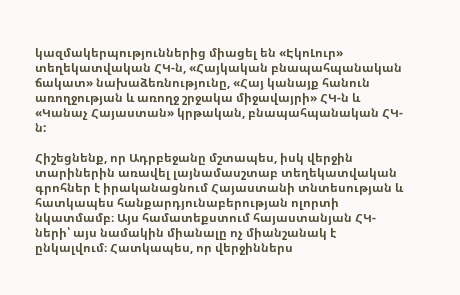կազմակերպություններից միացել են «ԷկոԼուր» տեղեկատվական ՀԿ-ն, «Հայկական բնապահպանական ճակատ» նախաձեռնությունը, «Հայ կանայք հանուն առողջության և առողջ շրջակա միջավայրի» ՀԿ-ն և «Կանաչ Հայաստան» կրթական, բնապահպանական ՀԿ-ն:

Հիշեցնենք, որ Ադրբեջանը մշտապես, իսկ վերջին տարիներին առավել լայնամասշտաբ տեղեկատվական գրոհներ է իրականացնում Հայաստանի տնտեսության և հատկապես հանքարդյունաբերության ոլորտի նկատմամբ։ Այս համատեքստում հայաստանյան ՀԿ-ների՝ այս նամակին միանալը ոչ միանշանակ է ընկալվում։ Հատկապես, որ վերջիններս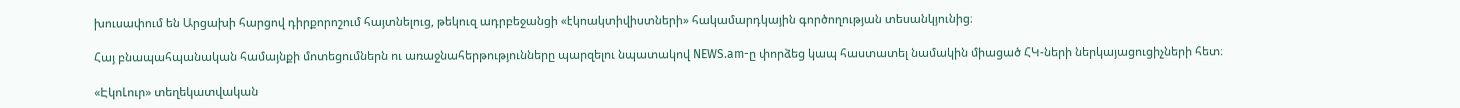խուսափում են Արցախի հարցով դիրքորոշում հայտնելուց, թեկուզ ադրբեջանցի «էկոակտիվիստների» հակամարդկային գործողության տեսանկյունից։

Հայ բնապահպանական համայնքի մոտեցումներն ու առաջնահերթությունները պարզելու նպատակով NEWS.am-ը փորձեց կապ հաստատել նամակին միացած ՀԿ-ների ներկայացուցիչների հետ։

«ԷկոԼուր» տեղեկատվական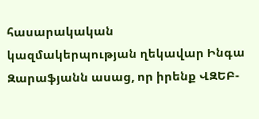հասարակական կազմակերպության ղեկավար Ինգա Զարաֆյանն ասաց, որ իրենք ՎԶԵԲ-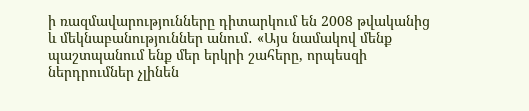ի ռազմավարությունները դիտարկում են 2008 թվականից և մեկնաբանություններ անում․ «Այս նամակով մենք պաշտպանում ենք մեր երկրի շահերը, որպեսզի ներդրումներ չլինեն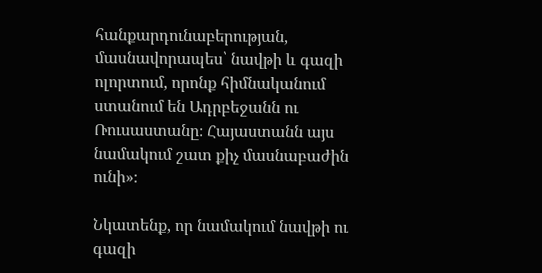հանքարդունաբերության, մասնավորապես՝ նավթի և գազի ոլորտում, որոնք հիմնականում ստանում են Ադրբեջանն ու Ռուսաստանը։ Հայաստանն այս նամակում շատ քիչ մասնաբաժին ունի»։

Նկատենք, որ նամակում նավթի ու գազի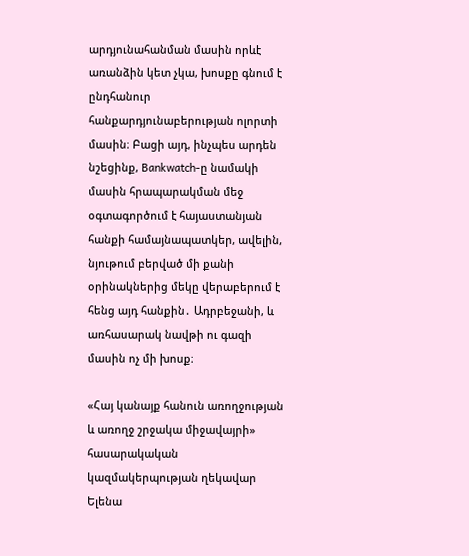արդյունահանման մասին որևէ առանձին կետ չկա, խոսքը գնում է ընդհանուր հանքարդյունաբերության ոլորտի մասին։ Բացի այդ, ինչպես արդեն նշեցինք, Bankwatch-ը նամակի մասին հրապարակման մեջ օգտագործում է հայաստանյան հանքի համայնապատկեր, ավելին, նյութում բերված մի քանի օրինակներից մեկը վերաբերում է հենց այդ հանքին․ Ադրբեջանի, և առհասարակ նավթի ու գազի մասին ոչ մի խոսք։

«Հայ կանայք հանուն առողջության և առողջ շրջակա միջավայրի» հասարակական կազմակերպության ղեկավար Ելենա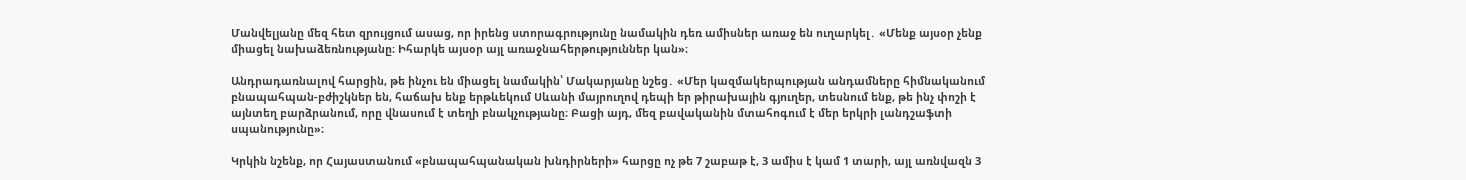Մանվելյանը մեզ հետ զրույցում ասաց, որ իրենց ստորագրությունը նամակին դեռ ամիսներ առաջ են ուղարկել․ «Մենք այսօր չենք միացել նախաձեռնությանը։ Իհարկե այսօր այլ առաջնահերթություններ կան»։

Անդրադառնալով հարցին, թե ինչու են միացել նամակին՝ Մակարյանը նշեց․ «Մեր կազմակերպության անդամները հիմնականում բնապահպան-բժիշկներ են, հաճախ ենք երթևեկում Սևանի մայրուղով դեպի եր թիրախային գյուղեր, տեսնում ենք, թե ինչ փոշի է այնտեղ բարձրանում, որը վնասում է տեղի բնակչությանը։ Բացի այդ, մեզ բավականին մտահոգում է մեր երկրի լանդշաֆտի սպանությունը»։

Կրկին նշենք, որ Հայաստանում «բնապահպանական խնդիրների» հարցը ոչ թե 7 շաբաթ է, 3 ամիս է կամ 1 տարի, այլ առնվազն 3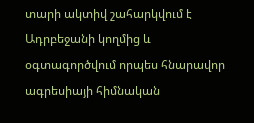տարի ակտիվ շահարկվում է Ադրբեջանի կողմից և օգտագործվում որպես հնարավոր ագրեսիայի հիմնական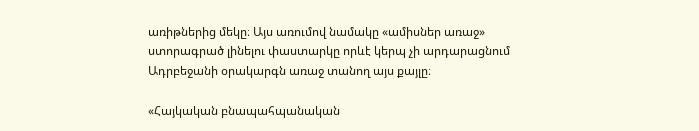առիթներից մեկը։ Այս առումով նամակը «ամիսներ առաջ» ստորագրած լինելու փաստարկը որևէ կերպ չի արդարացնում Ադրբեջանի օրակարգն առաջ տանող այս քայլը։

«Հայկական բնապահպանական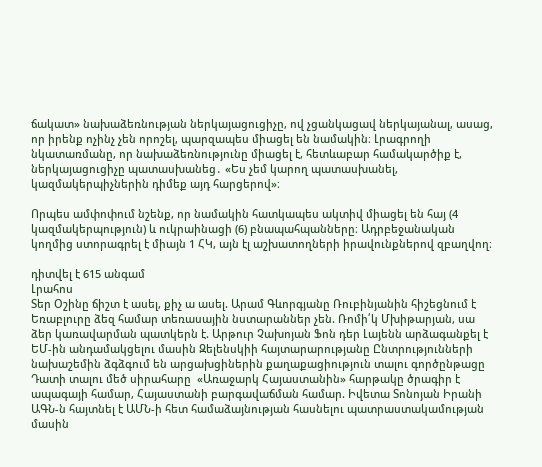ճակատ» նախաձեռնության ներկայացուցիչը, ով չցանկացավ ներկայանալ, ասաց, որ իրենք ոչինչ չեն որոշել, պարզապես միացել են նամակին։ Լրագրողի նկատառմանը, որ նախաձեռնությունը միացել է, հետևաբար համակարծիք է, ներկայացուցիչը պատասխանեց․ «Ես չեմ կարող պատասխանել, կազմակերպիչներին դիմեք այդ հարցերով»։

Որպես ամփոփում նշենք, որ նամակին հատկապես ակտիվ միացել են հայ (4 կազմակերպություն) և ուկրաինացի (6) բնապահպանները։ Ադրբեջանական կողմից ստորագրել է միայն 1 ՀԿ, այն էլ աշխատողների իրավունքներով զբաղվող։

դիտվել է 615 անգամ
Լրահոս
Տեր Օշինը ճիշտ է ասել, քիչ ա ասել. Արամ Գևորգյանը Ռուբինյանին հիշեցնում է Եռաբլուրը ձեզ համար տեռասային նստարաններ չեն. Ռոմի՛կ Մխիթարյան, սա ձեր կառավարման պատկերն է. Արթուր Չախոյան Ֆոն դեր Լայենն արձագանքել է ԵՄ-ին անդամակցելու մասին Զելենսկիի հայտարարությանը Ընտրությունների նախաշեմին ձգձգում են արցախցիներին քաղաքացիություն տալու գործընթացը Դատի տալու մեծ սիրահարը  «Առաջարկ Հայաստանին» հարթակը ծրագիր է ապագայի համար, Հայաստանի բարգավաճման համար. Իվետա Տոնոյան Իրանի ԱԳՆ-ն հայտնել է ԱՄՆ-ի հետ համաձայնության հասնելու պատրաստակամության մասին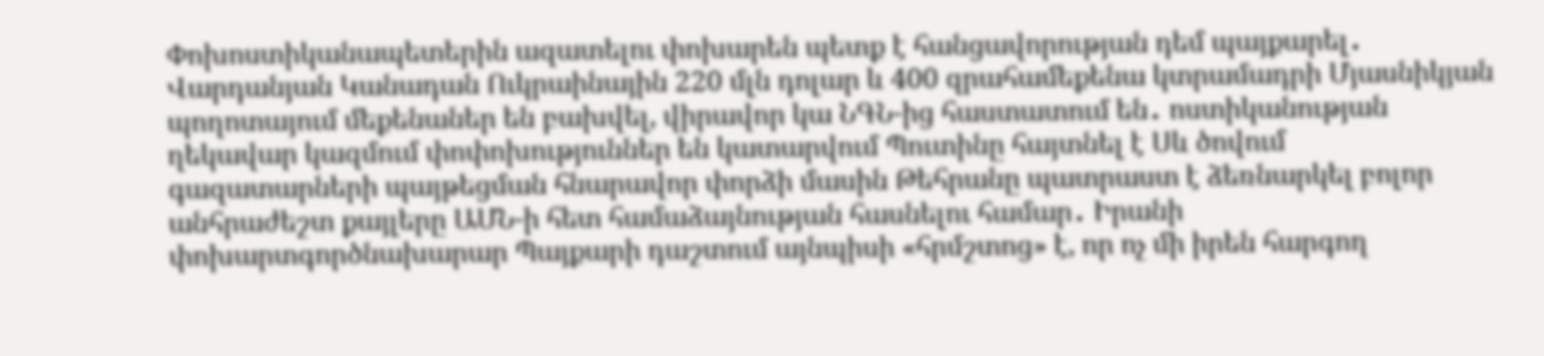Փոխոստիկանապետերին ազատելու փոխարեն պետք է հանցավորության դեմ պայքարել․ Վարդանյան Կանադան Ուկրաինային 220 մլն դոլար և 400 զրահամեքենա կտրամադրի Մյասնիկյան պողոտայում մեքենաներ են բախվել, վիրավոր կա ՆԳՆ-ից հաստատում են․ ոստիկանության ղեկավար կազմում փոփոխություններ են կատարվում Պուտինը հայտնել է Սև ծովում գազատարների պայթեցման հնարավոր փորձի մասին Թեհրանը պատրաստ է ձեռնարկել բոլոր անհրաժեշտ քայլերը ԱՄՆ-ի հետ համաձայնության հասնելու համար․ Իրանի փոխարտգործնախարար Պայքարի դաշտում այնպիսի «հրմշտոց» է, որ ոչ մի իրեն հարգող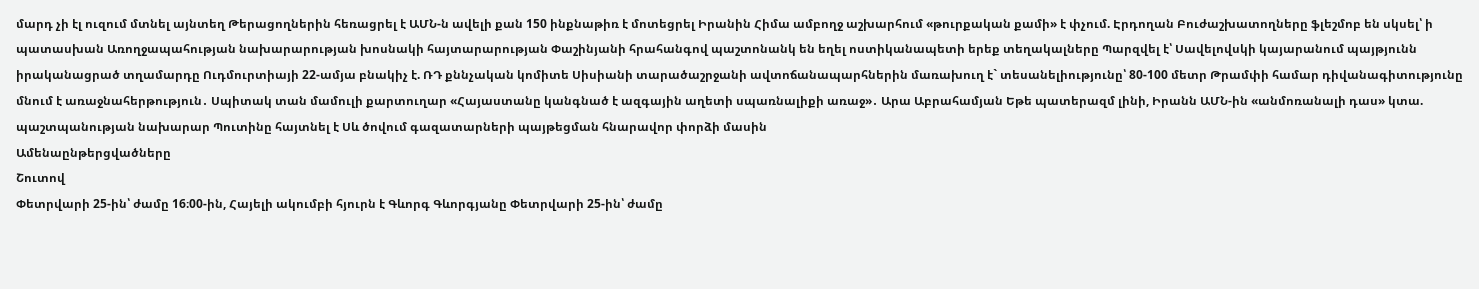մարդ չի էլ ուզում մտնել այնտեղ Թերացողներին հեռացրել է ԱՄՆ-ն ավելի քան 150 ինքնաթիռ է մոտեցրել Իրանին Հիմա ամբողջ աշխարհում «թուրքական քամի» է փչում. Էրդողան Բուժաշխատողները ֆլեշմոբ են սկսել՝ ի պատասխան Առողջապահության նախարարության խոսնակի հայտարարության Փաշինյանի հրահանգով պաշտոնանկ են եղել ոստիկանապետի երեք տեղակալները Պարզվել է՝ Սավելովսկի կայարանում պայթյունն իրականացրած տղամարդը Ուդմուրտիայի 22-ամյա բնակիչ է. ՌԴ քննչական կոմիտե Սիսիանի տարածաշրջանի ավտոճանապարհներին մառախուղ է` տեսանելիությունը՝ 80-100 մետր Թրամփի համար դիվանագիտությունը մնում է առաջնահերթություն․ Սպիտակ տան մամուլի քարտուղար «Հայաստանը կանգնած է ազգային աղետի սպառնալիքի առաջ»․ Արա Աբրահամյան Եթե պատերազմ լինի, Իրանն ԱՄՆ-ին «անմոռանալի դաս» կտա. պաշտպանության նախարար Պուտինը հայտնել է Սև ծովում գազատարների պայթեցման հնարավոր փորձի մասին
Ամենաընթերցվածները
Շուտով
Փետրվարի 25-ին՝ ժամը 16։00-ին, Հայելի ակումբի հյուրն է Գևորգ Գևորգյանը Փետրվարի 25-ին՝ ժամը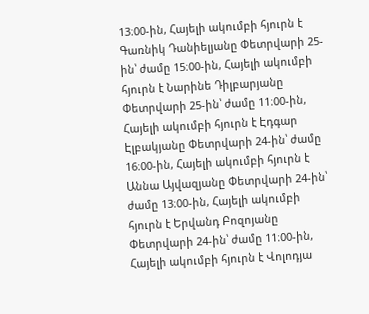13։00-ին, Հայելի ակումբի հյուրն է Գառնիկ Դանիելյանը Փետրվարի 25-ին՝ ժամը 15։00-ին, Հայելի ակումբի հյուրն է Նարինե Դիլբարյանը Փետրվարի 25-ին՝ ժամը 11։00-ին, Հայելի ակումբի հյուրն է Էդգար Էլբակյանը Փետրվարի 24-ին՝ ժամը 16։00-ին, Հայելի ակումբի հյուրն է Աննա Այվազյանը Փետրվարի 24-ին՝ ժամը 13։00-ին, Հայելի ակումբի հյուրն է Երվանդ Բոզոյանը Փետրվարի 24-ին՝ ժամը 11։00-ին, Հայելի ակումբի հյուրն է Վոլոդյա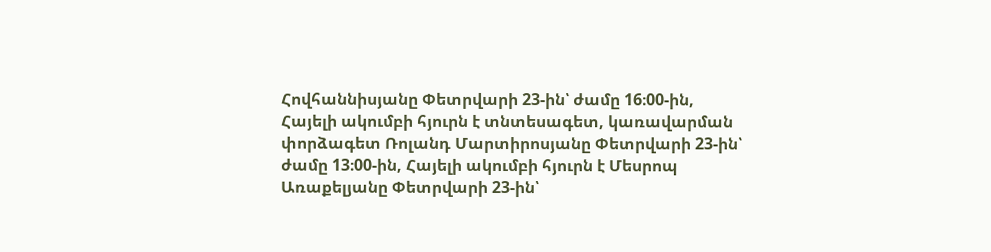Հովհաննիսյանը Փետրվարի 23-ին՝ ժամը 16։00-ին, Հայելի ակումբի հյուրն է տնտեսագետ, կառավարման փորձագետ Ռոլանդ Մարտիրոսյանը Փետրվարի 23-ին՝ ժամը 13։00-ին, Հայելի ակումբի հյուրն է Մեսրոպ Առաքելյանը Փետրվարի 23-ին՝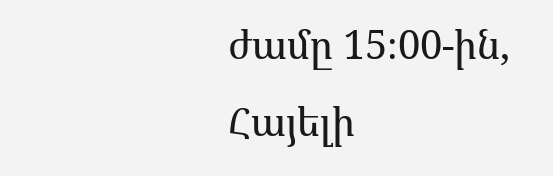ժամը 15։00-ին, Հայելի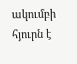ակումբի հյուրն է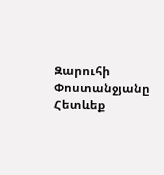Զարուհի Փոստանջյանը
Հետևեք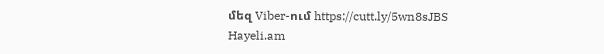մեզ Viber-ում https://cutt.ly/5wn8sJBS
Hayeli.am